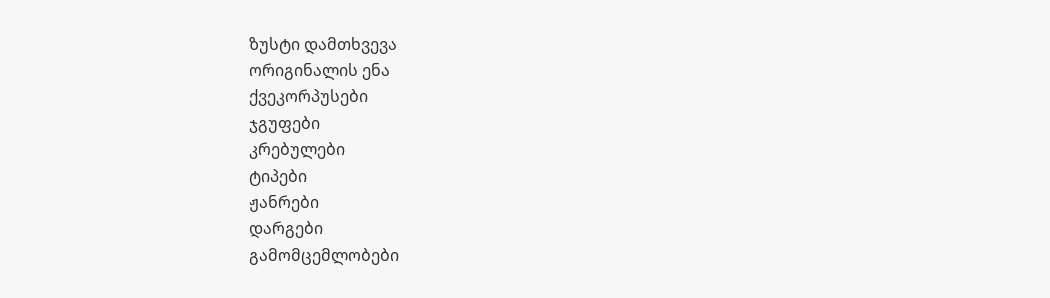ზუსტი დამთხვევა
ორიგინალის ენა
ქვეკორპუსები
ჯგუფები
კრებულები
ტიპები
ჟანრები
დარგები
გამომცემლობები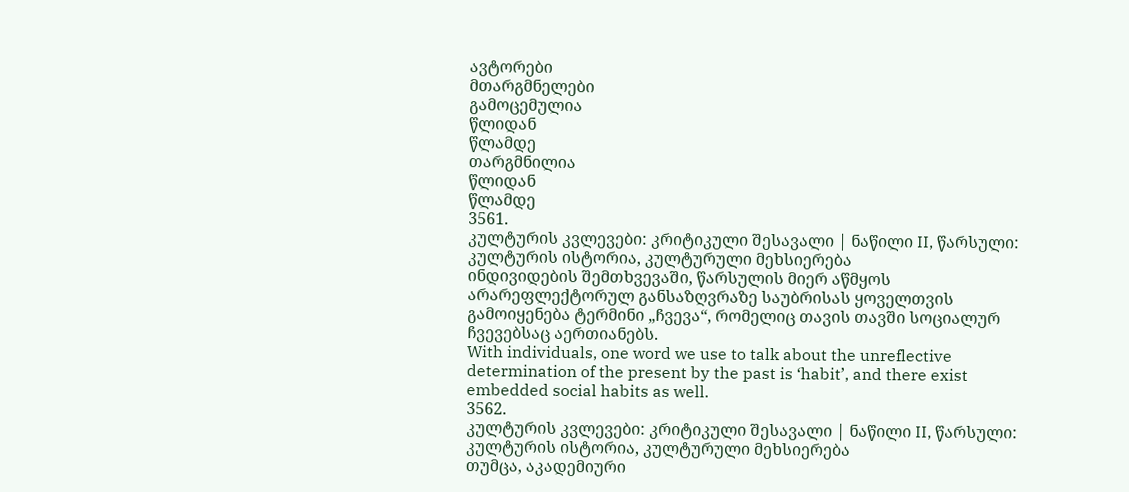ავტორები
მთარგმნელები
გამოცემულია
წლიდან
წლამდე
თარგმნილია
წლიდან
წლამდე
3561.
კულტურის კვლევები: კრიტიკული შესავალი | ნაწილი II, წარსული: კულტურის ისტორია, კულტურული მეხსიერება
ინდივიდების შემთხვევაში, წარსულის მიერ აწმყოს არარეფლექტორულ განსაზღვრაზე საუბრისას ყოველთვის გამოიყენება ტერმინი „ჩვევა“, რომელიც თავის თავში სოციალურ ჩვევებსაც აერთიანებს.
With individuals, one word we use to talk about the unreflective determination of the present by the past is ‘habit’, and there exist embedded social habits as well.
3562.
კულტურის კვლევები: კრიტიკული შესავალი | ნაწილი II, წარსული: კულტურის ისტორია, კულტურული მეხსიერება
თუმცა, აკადემიური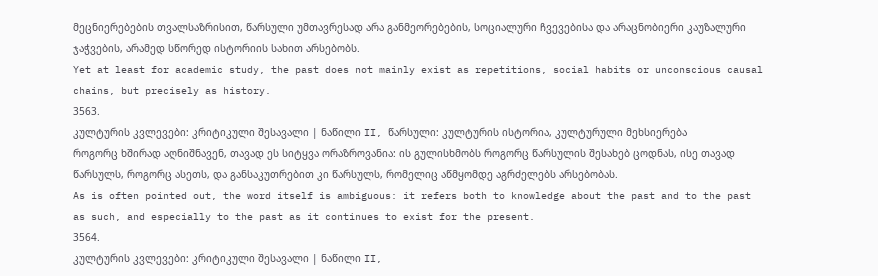მეცნიერებების თვალსაზრისით, წარსული უმთავრესად არა განმეორებების, სოციალური ჩვევებისა და არაცნობიერი კაუზალური ჯაჭვების, არამედ სწორედ ისტორიის სახით არსებობს.
Yet at least for academic study, the past does not mainly exist as repetitions, social habits or unconscious causal chains, but precisely as history.
3563.
კულტურის კვლევები: კრიტიკული შესავალი | ნაწილი II, წარსული: კულტურის ისტორია, კულტურული მეხსიერება
როგორც ხშირად აღნიშნავენ, თავად ეს სიტყვა ორაზროვანია: ის გულისხმობს როგორც წარსულის შესახებ ცოდნას, ისე თავად წარსულს, როგორც ასეთს, და განსაკუთრებით კი წარსულს, რომელიც აწმყომდე აგრძელებს არსებობას.
As is often pointed out, the word itself is ambiguous: it refers both to knowledge about the past and to the past as such, and especially to the past as it continues to exist for the present.
3564.
კულტურის კვლევები: კრიტიკული შესავალი | ნაწილი II,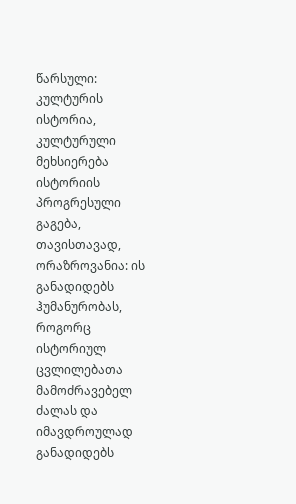წარსული: კულტურის ისტორია, კულტურული მეხსიერება
ისტორიის პროგრესული გაგება, თავისთავად, ორაზროვანია: ის განადიდებს ჰუმანურობას, როგორც ისტორიულ ცვლილებათა მამოძრავებელ ძალას და იმავდროულად განადიდებს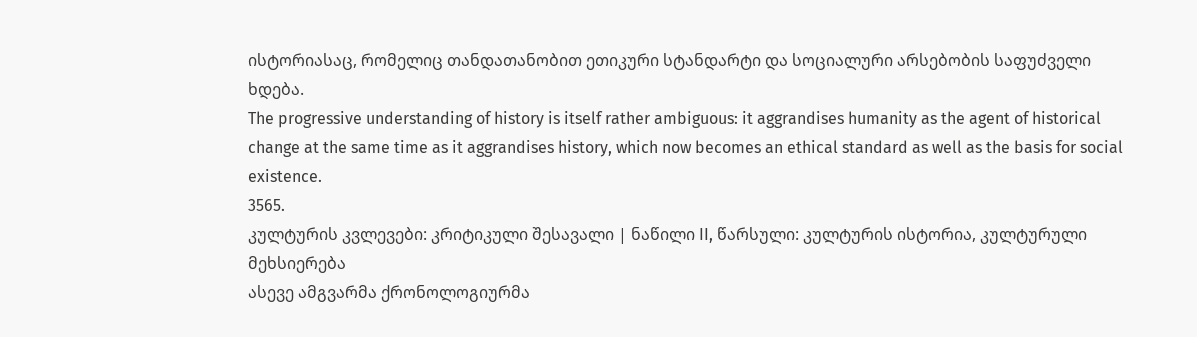ისტორიასაც, რომელიც თანდათანობით ეთიკური სტანდარტი და სოციალური არსებობის საფუძველი ხდება.
The progressive understanding of history is itself rather ambiguous: it aggrandises humanity as the agent of historical change at the same time as it aggrandises history, which now becomes an ethical standard as well as the basis for social existence.
3565.
კულტურის კვლევები: კრიტიკული შესავალი | ნაწილი II, წარსული: კულტურის ისტორია, კულტურული მეხსიერება
ასევე ამგვარმა ქრონოლოგიურმა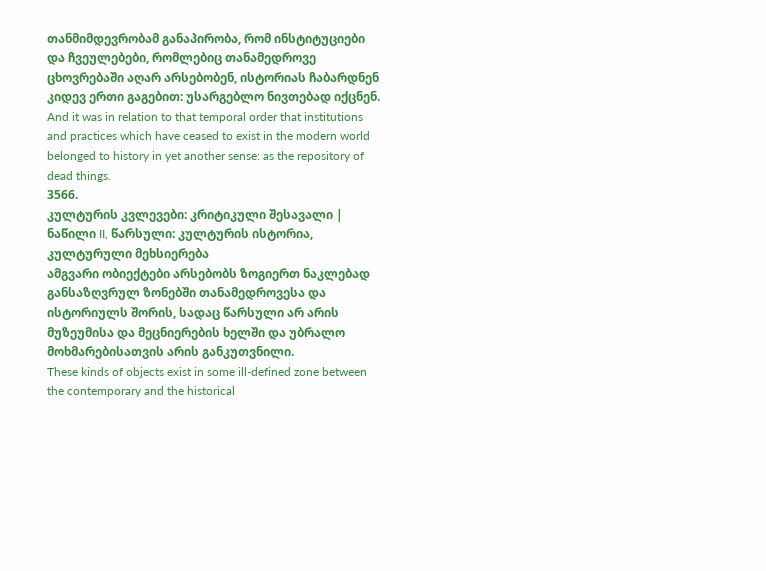თანმიმდევრობამ განაპირობა, რომ ინსტიტუციები და ჩვეულებები, რომლებიც თანამედროვე ცხოვრებაში აღარ არსებობენ, ისტორიას ჩაბარდნენ კიდევ ერთი გაგებით: უსარგებლო ნივთებად იქცნენ.
And it was in relation to that temporal order that institutions and practices which have ceased to exist in the modern world belonged to history in yet another sense: as the repository of dead things.
3566.
კულტურის კვლევები: კრიტიკული შესავალი | ნაწილი II, წარსული: კულტურის ისტორია, კულტურული მეხსიერება
ამგვარი ობიექტები არსებობს ზოგიერთ ნაკლებად განსაზღვრულ ზონებში თანამედროვესა და ისტორიულს შორის, სადაც წარსული არ არის მუზეუმისა და მეცნიერების ხელში და უბრალო მოხმარებისათვის არის განკუთვნილი.
These kinds of objects exist in some ill-defined zone between the contemporary and the historical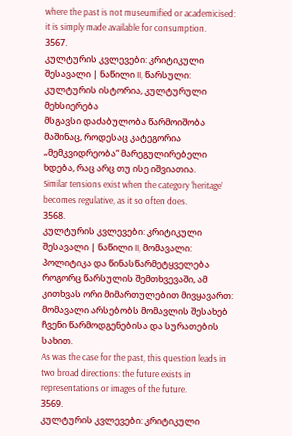where the past is not museumified or academicised: it is simply made available for consumption.
3567.
კულტურის კვლევები: კრიტიკული შესავალი | ნაწილი II, წარსული: კულტურის ისტორია, კულტურული მეხსიერება
მსგავსი დაძაბულობა წარმოიშობა მაშინაც, როდესაც კატეგორია „მემკვიდრეობა“ მარეგულირებელი ხდება, რაც არც თუ ისე იშვიათია.
Similar tensions exist when the category ‘heritage’ becomes regulative, as it so often does.
3568.
კულტურის კვლევები: კრიტიკული შესავალი | ნაწილი II, მომავალი: პოლიტიკა და წინასწარმეტყველება
როგორც წარსულის შემთხვევაში, ამ კითხვას ორი მიმართულებით მივყავართ: მომავალი არსებობს მომავლის შესახებ ჩვენი წარმოდგენებისა და სურათების სახით.
As was the case for the past, this question leads in two broad directions: the future exists in representations or images of the future.
3569.
კულტურის კვლევები: კრიტიკული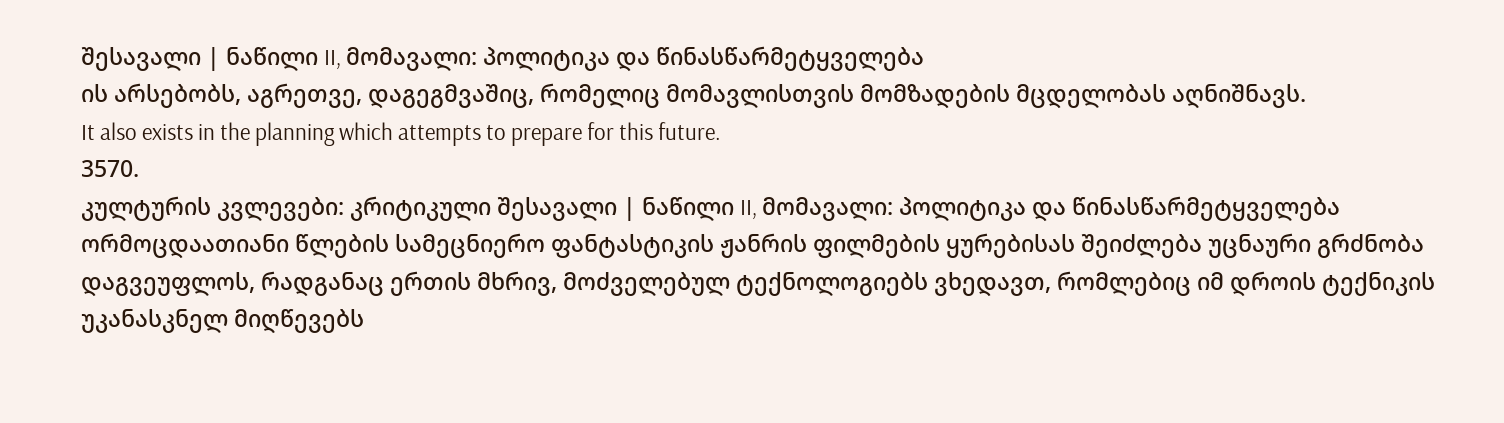შესავალი | ნაწილი II, მომავალი: პოლიტიკა და წინასწარმეტყველება
ის არსებობს, აგრეთვე, დაგეგმვაშიც, რომელიც მომავლისთვის მომზადების მცდელობას აღნიშნავს.
It also exists in the planning which attempts to prepare for this future.
3570.
კულტურის კვლევები: კრიტიკული შესავალი | ნაწილი II, მომავალი: პოლიტიკა და წინასწარმეტყველება
ორმოცდაათიანი წლების სამეცნიერო ფანტასტიკის ჟანრის ფილმების ყურებისას შეიძლება უცნაური გრძნობა დაგვეუფლოს, რადგანაც ერთის მხრივ, მოძველებულ ტექნოლოგიებს ვხედავთ, რომლებიც იმ დროის ტექნიკის უკანასკნელ მიღწევებს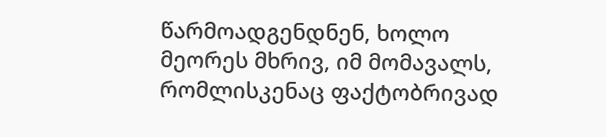წარმოადგენდნენ, ხოლო მეორეს მხრივ, იმ მომავალს, რომლისკენაც ფაქტობრივად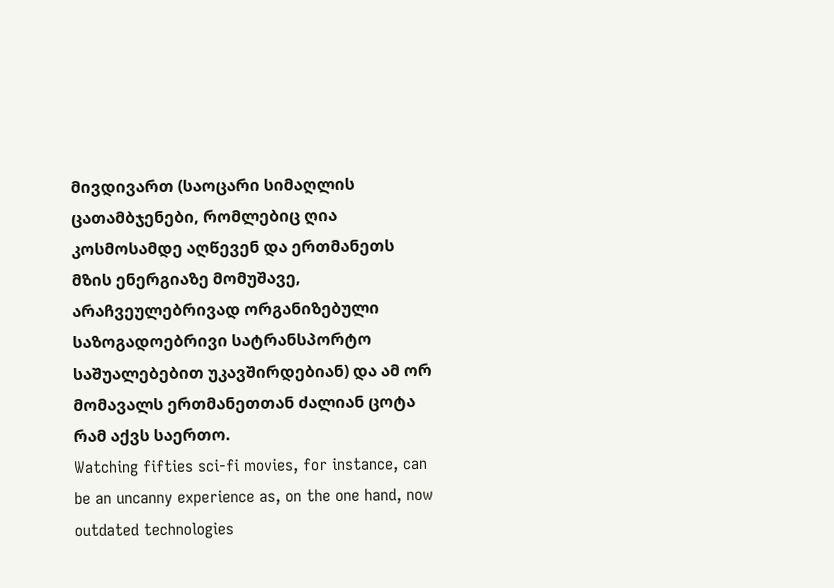მივდივართ (საოცარი სიმაღლის ცათამბჯენები, რომლებიც ღია კოსმოსამდე აღწევენ და ერთმანეთს მზის ენერგიაზე მომუშავე, არაჩვეულებრივად ორგანიზებული საზოგადოებრივი სატრანსპორტო საშუალებებით უკავშირდებიან) და ამ ორ მომავალს ერთმანეთთან ძალიან ცოტა რამ აქვს საერთო.
Watching fifties sci-fi movies, for instance, can be an uncanny experience as, on the one hand, now outdated technologies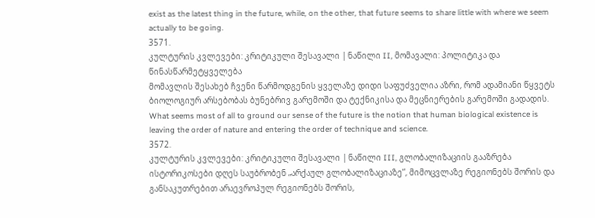exist as the latest thing in the future, while, on the other, that future seems to share little with where we seem actually to be going.
3571.
კულტურის კვლევები: კრიტიკული შესავალი | ნაწილი II, მომავალი: პოლიტიკა და წინასწარმეტყველება
მომავლის შესახებ ჩვენი წარმოდგენის ყველაზე დიდი საფუძველია აზრი, რომ ადამიანი წყვეტს ბიოლოგიურ არსებობას ბუნებრივ გარემოში და ტექნიკისა და მეცნიერების გარემოში გადადის.
What seems most of all to ground our sense of the future is the notion that human biological existence is leaving the order of nature and entering the order of technique and science.
3572.
კულტურის კვლევები: კრიტიკული შესავალი | ნაწილი III, გლობალიზაციის გააზრება
ისტორიკოსები დღეს საუბრობენ „არქაულ გლობალიზაციაზე“, მიმოცვლაზე რეგიონებს შორის და განსაკუთრებით არაევროპულ რეგიონებს შორის,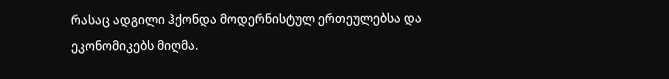რასაც ადგილი ჰქონდა მოდერნისტულ ერთეულებსა და ეკონომიკებს მიღმა.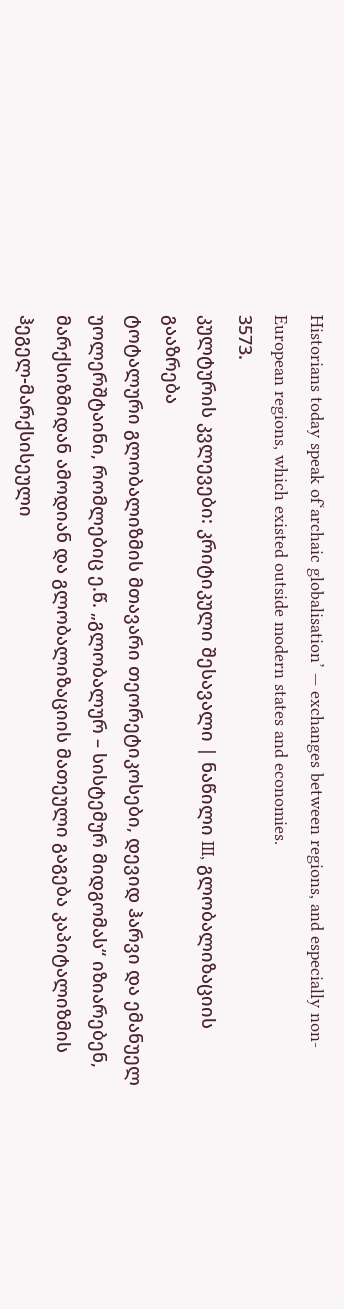Historians today speak of‘archaic globalisation’ — exchanges between regions, and especially non-European regions, which existed outside modern states and economies.
3573.
კულტურის კვლევები: კრიტიკული შესავალი | ნაწილი III, გლობალიზაციის გააზრება
ტოტალური გლობალიზმის მთავარი თეორეტიკოსები, დევიდ ჰარვი და ემანუელ უოლერშტაინი, რომლებიც ე.წ. „გლობალურ – სისტემურ მიდგომას“ იზიარებენ, მარქსიზმიდან ამოდიან და გლობალიზაციის მათეული გაგება კაპიტალიზმის ჰეგელ-მარქსისეული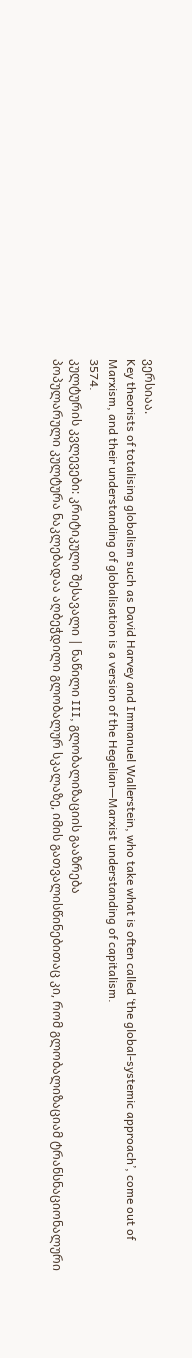ვერსიაა.
Key theorists of totalising globalism such as David Harvey and Immanuel Wallerstein, who take what is often called ‘the global-systemic approach’, come out of Marxism, and their understanding of globalisation is a version of the Hegelian—Marxist understanding of capitalism.
3574.
კულტურის კვლევები: კრიტიკული შესავალი | ნაწილი III, გლობალიზაციის გააზრება
პოპულარული კულტურა ნაკლებადაა აღბეჭდილი გლობალურ სკალაზე, იმის გათვალისწინებითაც კი, რომ გლობალიზაციამ ტრანსნაციონალური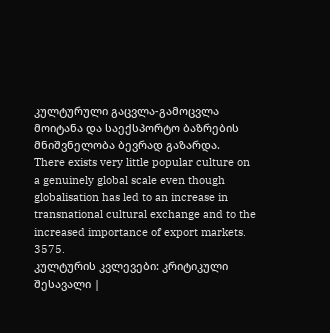კულტურული გაცვლა-გამოცვლა მოიტანა და საექსპორტო ბაზრების მნიშვნელობა ბევრად გაზარდა.
There exists very little popular culture on a genuinely global scale even though globalisation has led to an increase in transnational cultural exchange and to the increased importance of export markets.
3575.
კულტურის კვლევები: კრიტიკული შესავალი |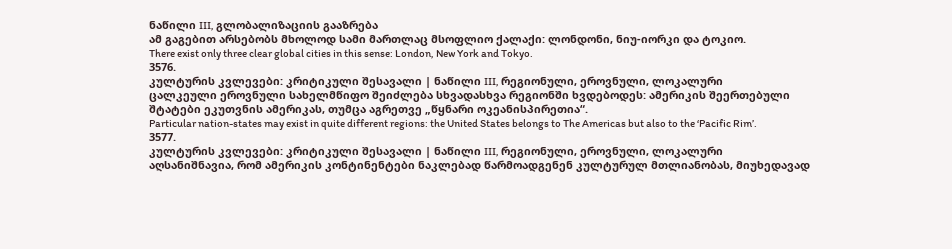ნაწილი III, გლობალიზაციის გააზრება
ამ გაგებით არსებობს მხოლოდ სამი მართლაც მსოფლიო ქალაქი: ლონდონი, ნიუ-იორკი და ტოკიო.
There exist only three clear global cities in this sense: London, New York and Tokyo.
3576.
კულტურის კვლევები: კრიტიკული შესავალი | ნაწილი III, რეგიონული, ეროვნული, ლოკალური
ცალკეული ეროვნული სახელმწიფო შეიძლება სხვადასხვა რეგიონში ხვდებოდეს: ამერიკის შეერთებული შტატები ეკუთვნის ამერიკას, თუმცა აგრეთვე „წყნარი ოკეანისპირეთია“.
Particular nation-states may exist in quite different regions: the United States belongs to The Americas but also to the ‘Pacific Rim’.
3577.
კულტურის კვლევები: კრიტიკული შესავალი | ნაწილი III, რეგიონული, ეროვნული, ლოკალური
აღსანიშნავია, რომ ამერიკის კონტინენტები ნაკლებად წარმოადგენენ კულტურულ მთლიანობას, მიუხედავად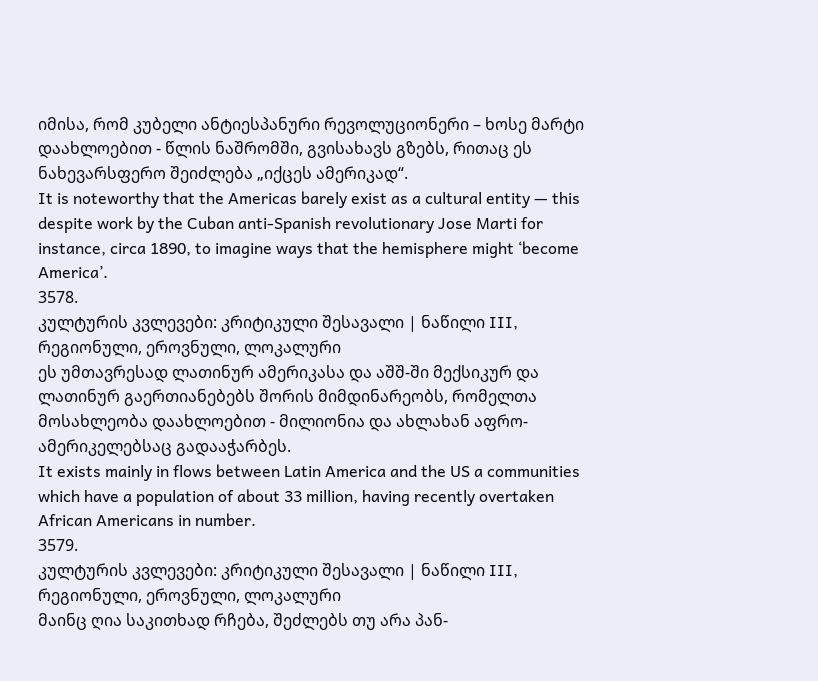იმისა, რომ კუბელი ანტიესპანური რევოლუციონერი – ხოსე მარტი დაახლოებით - წლის ნაშრომში, გვისახავს გზებს, რითაც ეს ნახევარსფერო შეიძლება „იქცეს ამერიკად“.
It is noteworthy that the Americas barely exist as a cultural entity — this despite work by the Cuban anti-Spanish revolutionary Jose Marti for instance, circa 1890, to imagine ways that the hemisphere might ‘become America’.
3578.
კულტურის კვლევები: კრიტიკული შესავალი | ნაწილი III, რეგიონული, ეროვნული, ლოკალური
ეს უმთავრესად ლათინურ ამერიკასა და აშშ-ში მექსიკურ და ლათინურ გაერთიანებებს შორის მიმდინარეობს, რომელთა მოსახლეობა დაახლოებით - მილიონია და ახლახან აფრო-ამერიკელებსაც გადააჭარბეს.
It exists mainly in flows between Latin America and the US a communities which have a population of about 33 million, having recently overtaken African Americans in number.
3579.
კულტურის კვლევები: კრიტიკული შესავალი | ნაწილი III, რეგიონული, ეროვნული, ლოკალური
მაინც ღია საკითხად რჩება, შეძლებს თუ არა პან-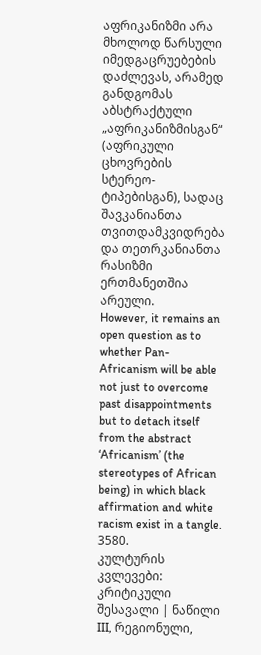აფრიკანიზმი არა მხოლოდ წარსული იმედგაცრუებების დაძლევას, არამედ განდგომას აბსტრაქტული „აფრიკანიზმისგან“ (აფრიკული ცხოვრების სტერეო-ტიპებისგან), სადაც შავკანიანთა თვითდამკვიდრება და თეთრკანიანთა რასიზმი ერთმანეთშია არეული.
However, it remains an open question as to whether Pan-Africanism will be able not just to overcome past disappointments but to detach itself from the abstract ‘Africanism’ (the stereotypes of African being) in which black affirmation and white racism exist in a tangle.
3580.
კულტურის კვლევები: კრიტიკული შესავალი | ნაწილი III, რეგიონული,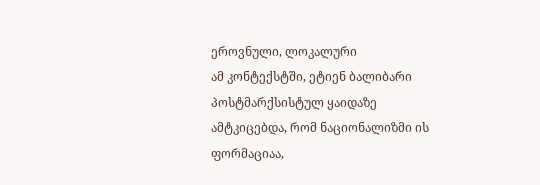ეროვნული, ლოკალური
ამ კონტექსტში, ეტიენ ბალიბარი პოსტმარქსისტულ ყაიდაზე ამტკიცებდა, რომ ნაციონალიზმი ის ფორმაციაა,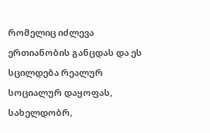რომელიც იძლევა ერთიანობის განცდას და ეს სცილდება რეალურ სოციალურ დაყოფას, სახელდობრ,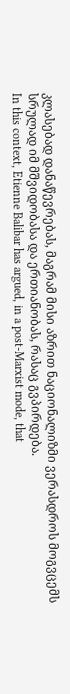კლასებად დანაწევრებას, მაგრამ მისი აზრით ნაციონალიზმი ვერასდროს მოგვცემს სრულად იმ მშვიდობასა და ერთიანობას, რასაც გვპირდება.
In this context, Etienne Balibar has argued, in a post-Marxist mode, that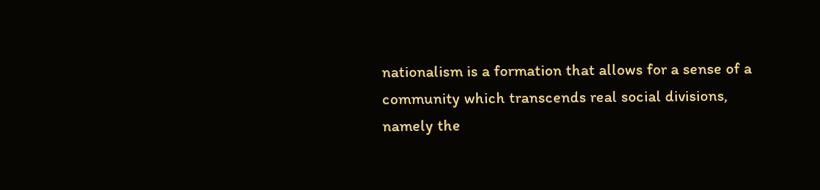nationalism is a formation that allows for a sense of a community which transcends real social divisions, namely the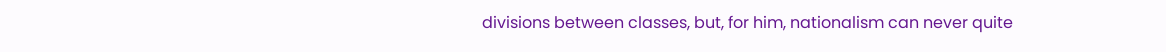divisions between classes, but, for him, nationalism can never quite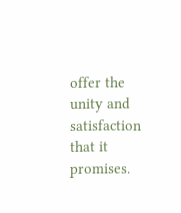offer the unity and satisfaction that it promises.